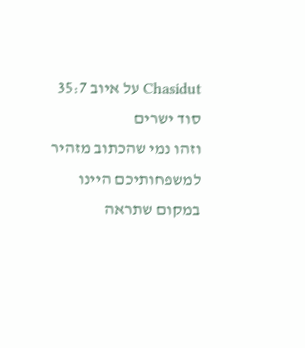Chasidut על איוב 35:7
סוד ישרים
וזהו נמי שהכתוב מזהיר למשפחותיכם היינו במקום שתראה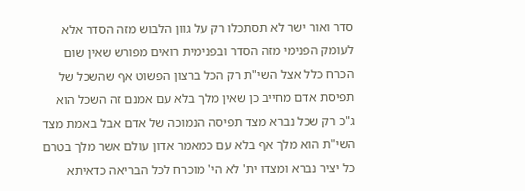סדר ואור ישר לא תסתכלו רק על גוון הלבוש מזה הסדר אלא לעומק הפנימי מזה הסדר ובפנימית רואים מפורש שאין שום הכרח כלל אצל השי"ת רק הכל ברצון הפשוט אף שהשכל של תפיסת אדם מחייב כן שאין מלך בלא עם אמנם זה השכל הוא ג"כ רק שכל נברא מצד תפיסה הנמוכה של אדם אבל באמת מצד השי"ת הוא מלך אף בלא עם כמאמר אדון עולם אשר מלך בטרם כל יציר נברא ומצדו ית' לא הי' מוכרח לכל הבריאה כדאיתא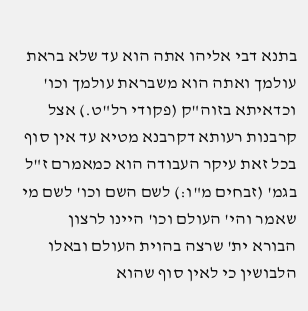בתנא דבי אליהו אתה הוא עד שלא בראת עולמך ואתה הוא משבראת עולמך וכו' וכדאיתא בזוה"ק (פקודי רל"ט.) אצל קרבנות רעותא דקרבנא מטיא עד אין סוף בכל זאת עיקר העבודה הוא כמאמרם ז"ל בגמ' (זבחים מ"ו:) לשם השם וכו' לשם מי שאמר והי' העולם וכו' היינו לרצון הבורא ית' שרצה בהוית העולם ובאלו הלבושין כי לאין סוף שהוא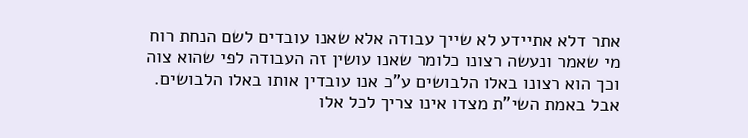אתר דלא אתיידע לא שייך עבודה אלא שאנו עובדים לשם הנחת רוח מי שאמר ונעשה רצונו כלומר שאנו עושין זה העבודה לפי שהוא צוה וכך הוא רצונו באלו הלבושים ע"כ אנו עובדין אותו באלו הלבושים. אבל באמת השי"ת מצדו אינו צריך לכל אלו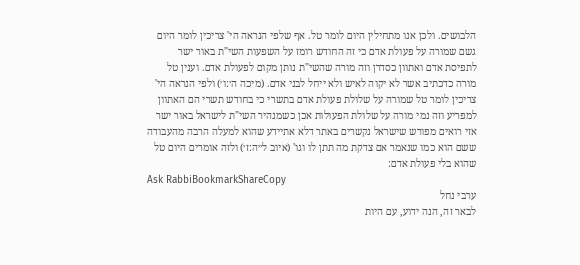הלבושים. ולכן אנו מתחילין היום לומר טל. אף שלפי הנראה הי' צריכין לומר היום גשם שמורה על פעולת אדם כי זה החודש רומז על השפעות השי"ת באור ישר לתפיסת אדם ואתוון כסדרן וזה מורה שהשי"ת נותן מקום לפעולת אדם. וענין טל מורה כדכתיב אשר לא יקוה לאיש ולא ייחל לבני אדם. (מיכה ה׳:ו׳) ולפי הנראה הי' צריכין לומר טל שמורה על שלולת פעולת אדם בתשרי כי בחודש תשרי הם האתוון למפריע וזה נמי מורה על שלולת הפעולות אכן כשמנהיר השי"ת לישראל באור ישר אזי רואים מפורש שישראל נקשרים באתר דלא אתיידע שהוא למעלה הרבה מהעבודה ששם הוא כמו שנאמר אם צדקת מה תתן לו וגו' (איוב ל״ה:ז׳) ולזה אומרים היום טל שהוא בלי פעולת אדם:
Ask RabbiBookmarkShareCopy
ערבי נחל
לבאר זה, הנה ידוע, עם היות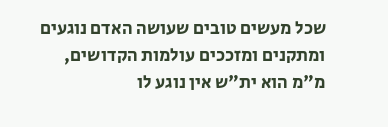שכל מעשים טובים שעושה האדם נוגעים ומתקנים ומזככים עולמות הקדושים, מ"מ הוא ית"ש אין נוגע לו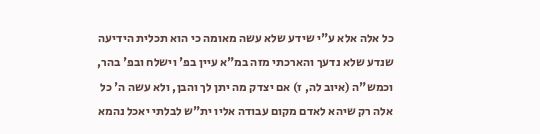כל אלה אלא ע"י שידע שלא עשה מאומה כי הוא תכלית הידיעה שנדע שלא נדעך והארכתי מזה במ"א עיין בפ' וישלח ובפ' בהר, וכמש"ה (איוב לה, ז) אם יצדק מה יתן לך והבן, ולא עשה ה' כל אלה רק שיהא לאדם מקום עבודה אליו ית"ש לבלתי יאכל נהמא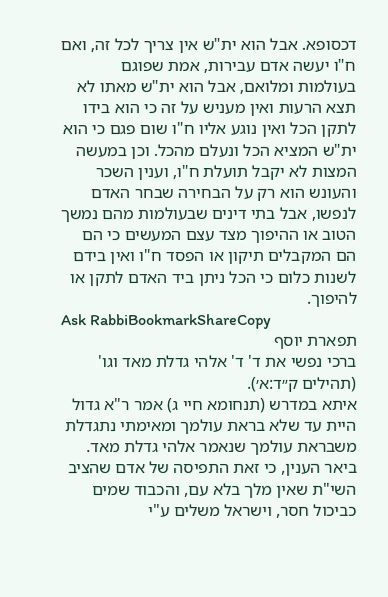דכסופא. אבל הוא ית"ש אין צריך לכל זה, ואם ח"ו יעשה אדם עבירות, אמת שפוגם בעולמות ומלואם, אבל הוא ית"ש מאתו לא תצא הרעות ואין מעניש על זה כי הוא בידו לתקן הכל ואין נוגע אליו ח"ו שום פגם כי הוא ית"ש המציא הכל ונעלם מהכל. וכן במעשה המצות לא יקבל תועלת ח"ו, וענין השכר והעונש הוא רק על הבחירה שבחר האדם לנפשו, אבל בתי דינים שבעולמות מהם נמשך הטוב או ההיפוך מצד עצם המעשים כי הם הם המקבלים תיקון או הפסד ח"ו ואין בידם לשנות כלום כי הכל ניתן ביד האדם לתקן או להיפוך.
Ask RabbiBookmarkShareCopy
תפארת יוסף
ברכי נפשי את ד' ד' אלהי גדלת מאד וגו' (תהילים ק״ד:א׳).
איתא במדרש (תנחומא חיי ג) אמר ר"א גדול היית עד שלא בראת עולמך ומאימתי נתגדלת משבראת עולמך שנאמר אלהי גדלת מאד. ביאר הענין, כי זאת התפיסה של אדם שהציב השי"ת שאין מלך בלא עם, והכבוד שמים כביכול חסר, וישראל משלים ע"י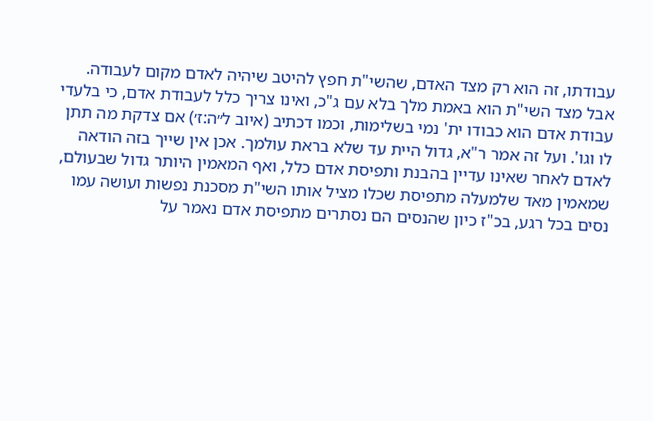עבודתו, זה הוא רק מצד האדם, שהשי"ת חפץ להיטב שיהיה לאדם מקום לעבודה. אבל מצד השי"ת הוא באמת מלך בלא עם ג"כ, ואינו צריך כלל לעבודת אדם, כי בלעדי עבודת אדם הוא כבודו ית' נמי בשלימות, וכמו דכתיב (איוב ל״ה:ז׳) אם צדקת מה תתן לו וגו'. ועל זה אמר ר"א, גדול היית עד שלא בראת עולמך. אכן אין שייך בזה הודאה לאדם לאחר שאינו עדיין בהבנת ותפיסת אדם כלל, ואף המאמין היותר גדול שבעולם, שמאמין מאד שלמעלה מתפיסת שכלו מציל אותו השי"ת מסכנת נפשות ועושה עמו נסים בכל רגע, בכ"ז כיון שהנסים הם נסתרים מתפיסת אדם נאמר על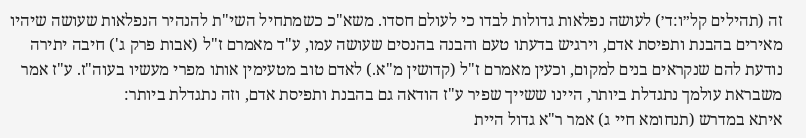זה (תהילים קל״ו:ד׳) לעושה נפלאות גדולות לבדו כי לעולם חסדו. משא"כ כשמתחיל השי"ת להנהיר הנפלאות שעושה שיהיו מאירים בהבנת ותפיסת אדם, וירגיש בדעתו טעם והבנה בהנסים שעושה עמו, ע"ד מאמרם ז"ל (אבות פרק ג') חיבה יתירה נודעת להם שנקראים בנים למקום, וכעין מאמרם ז"ל (קדושין מ"א.) לאדם טוב מטעימין אותו מפרי מעשיו בעוה"ז. ע"ז אמר משבראת עולמך נתגדלת ביותר, היינו ששייך שפיר ע"ז הודאה גם בהבנת ותפיסת אדם, וזה נתגדלת ביותר:
איתא במדרש (תנחומא חיי ג) אמר ר"א גדול היית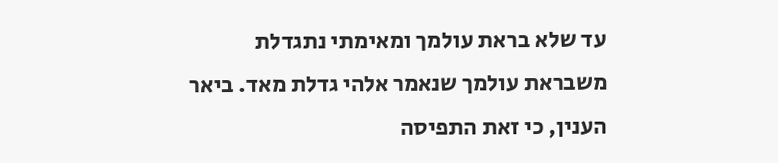עד שלא בראת עולמך ומאימתי נתגדלת משבראת עולמך שנאמר אלהי גדלת מאד. ביאר הענין, כי זאת התפיסה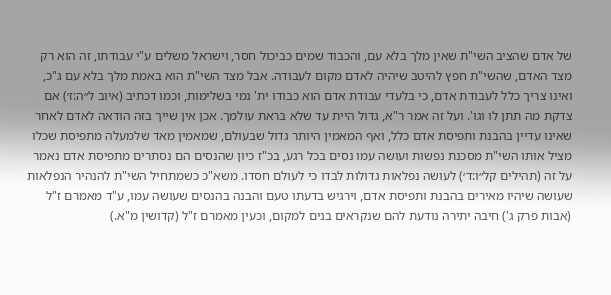של אדם שהציב השי"ת שאין מלך בלא עם, והכבוד שמים כביכול חסר, וישראל משלים ע"י עבודתו, זה הוא רק מצד האדם, שהשי"ת חפץ להיטב שיהיה לאדם מקום לעבודה. אבל מצד השי"ת הוא באמת מלך בלא עם ג"כ, ואינו צריך כלל לעבודת אדם, כי בלעדי עבודת אדם הוא כבודו ית' נמי בשלימות, וכמו דכתיב (איוב ל״ה:ז׳) אם צדקת מה תתן לו וגו'. ועל זה אמר ר"א, גדול היית עד שלא בראת עולמך. אכן אין שייך בזה הודאה לאדם לאחר שאינו עדיין בהבנת ותפיסת אדם כלל, ואף המאמין היותר גדול שבעולם, שמאמין מאד שלמעלה מתפיסת שכלו מציל אותו השי"ת מסכנת נפשות ועושה עמו נסים בכל רגע, בכ"ז כיון שהנסים הם נסתרים מתפיסת אדם נאמר על זה (תהילים קל״ו:ד׳) לעושה נפלאות גדולות לבדו כי לעולם חסדו. משא"כ כשמתחיל השי"ת להנהיר הנפלאות שעושה שיהיו מאירים בהבנת ותפיסת אדם, וירגיש בדעתו טעם והבנה בהנסים שעושה עמו, ע"ד מאמרם ז"ל (אבות פרק ג') חיבה יתירה נודעת להם שנקראים בנים למקום, וכעין מאמרם ז"ל (קדושין מ"א.)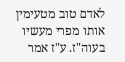לאדם טוב מטעימין אותו מפרי מעשיו בעוה"ז. ע"ז אמר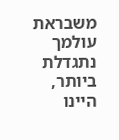משבראת עולמך נתגדלת ביותר, היינו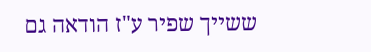ששייך שפיר ע"ז הודאה גם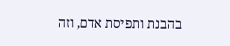בהבנת ותפיסת אדם, וזה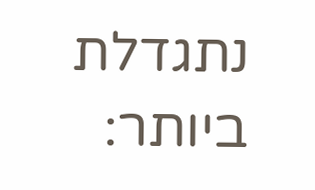נתגדלת ביותר: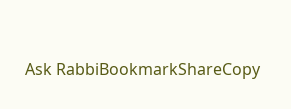Ask RabbiBookmarkShareCopy